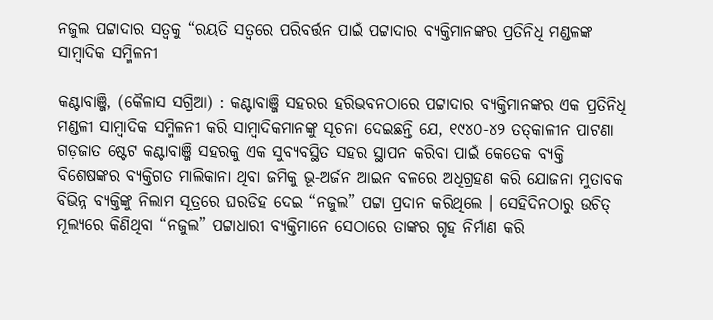ନଜୁଲ ପଟ୍ଟାଦାର ସତ୍ୱକୁ “ରୟତି ସତ୍ୱରେ ପରିବର୍ତ୍ତନ ପାଇଁ ପଟ୍ଟାଦାର ବ୍ୟକ୍ତିମାନଙ୍କର ପ୍ରତିନିଧି ମଣ୍ଡଳଙ୍କ ସାମ୍ବାଦିକ ସମ୍ମିଳନୀ

କଣ୍ଟାବାଞ୍ଜି, (କୈଳାସ ସଗ୍ରିଆ) : କଣ୍ଟାବାଞ୍ଜି ସହରର ହରିଭବନଠାରେ ପଟ୍ଟାଦାର ବ୍ୟକ୍ତିମାନଙ୍କର ଏକ ପ୍ରତିନିଧି ମଣ୍ଡଳୀ ସାମ୍ବାଦିକ ସମ୍ମିଳନୀ କରି ସାମ୍ବାଦିକମାନଙ୍କୁ ସୂଚନା ଦେଇଛନ୍ତି ଯେ, ୧୯୪୦-୪୨ ତତ୍‌କାଳୀନ ପାଟଣା ଗଡ଼ଜାତ ଷ୍ଟେଟ କଣ୍ଟାବାଞ୍ଜି ସହରକୁ ଏକ ସୁବ୍ୟବସ୍ଥିତ ସହର ସ୍ଥାପନ କରିବା ପାଇଁ କେତେକ ବ୍ୟକ୍ତି ବିଶେଷଙ୍କର ବ୍ୟକ୍ତିଗତ ମାଲିକାନା ଥିବା ଜମିକୁ ଭୂ-ଅର୍ଜନ ଆଇନ ବଳରେ ଅଧିଗ୍ରହଣ କରି ଯୋଜନା ମୁତାବକ ବିଭିନ୍ନ ବ୍ୟକ୍ତିଙ୍କୁ ନିଲାମ ସୂତ୍ରରେ ଘରଡିହ ଦେଇ “ନଜୁଲ” ପଟ୍ଟା ପ୍ରଦାନ କରିଥିଲେ । ସେହିଦିନଠାରୁ ଉଚିତ୍ ମୂଲ୍ୟରେ କିଣିଥିବା “ନଜୁଲ” ପଟ୍ଟାଧାରୀ ବ୍ୟକ୍ତିମାନେ ସେଠାରେ ତାଙ୍କର ଗୃହ ନିର୍ମାଣ କରି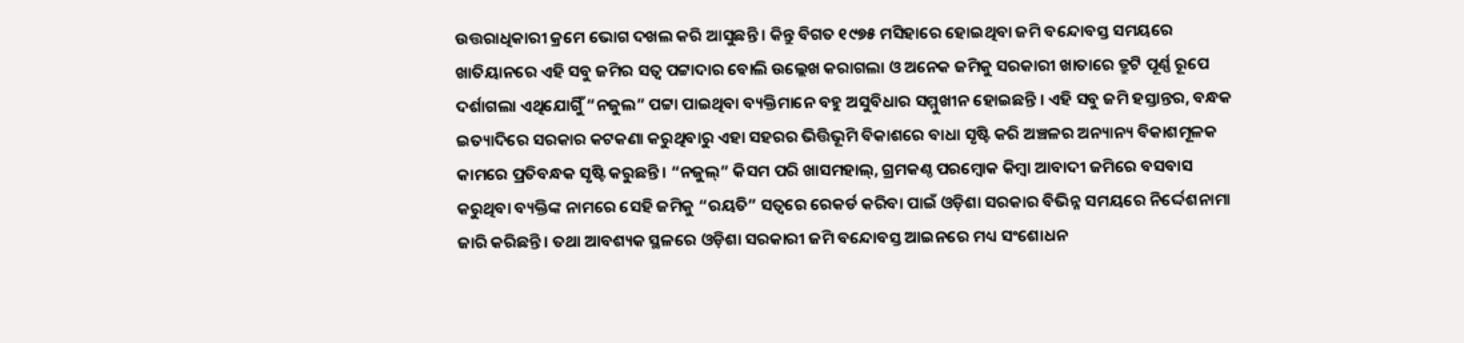ଉତ୍ତରାଧିକାରୀ କ୍ରମେ ଭୋଗ ଦଖଲ କରି ଆସୁଛନ୍ତି । କିନ୍ତୁ ବିଗତ ୧୯୭୫ ମସିହାରେ ହୋଇଥିବା ଜମି ବନ୍ଦୋବସ୍ତ ସମୟରେ ଖାତିୟାନରେ ଏହି ସବୁ ଜମିର ସତ୍ଵ ପଟ୍ଟାଦାର ବୋଲି ଉଲ୍ଲେଖ କରାଗଲା ଓ ଅନେକ ଜମିକୁ ସରକାରୀ ଖାତାରେ ତ୍ରୁଟି ପୂର୍ଣ୍ଣ ରୂପେ ଦର୍ଶାଗଲା ଏଥିଯୋଗୁିଁ “ନଜୁଲ” ପଟ୍ଟା ପାଇଥିବା ବ୍ୟକ୍ତିମାନେ ବହୁ ଅସୁବିଧାର ସମ୍ମୁଖୀନ ହୋଇଛନ୍ତି । ଏହି ସବୁ ଜମି ହସ୍ତାନ୍ତର, ବନ୍ଧକ ଇତ୍ୟାଦିରେ ସରକାର କଟକଣା କରୁଥିବାରୁ ଏହା ସହରର ଭିତ୍ତିଭୂମି ବିକାଶରେ ବାଧା ସୃଷ୍ଟି କରି ଅଞ୍ଚଳର ଅନ୍ୟାନ୍ୟ ବିକାଶମୂଳକ କାମରେ ପ୍ରତିବନ୍ଧକ ସୃଷ୍ଟି କରୁଛନ୍ତି । “ନଜୁଲ୍” କିସମ ପରି ଖାସମହାଲ୍, ଗ୍ରମକଣ୍ଠ ପରମ୍ବୋକ କିମ୍ବା ଆବାଦୀ ଜମିରେ ବସବାସ କରୁଥିବା ବ୍ୟକ୍ତିଙ୍କ ନାମରେ ସେହି ଜମିକୁ “ରୟତି” ସତ୍ଵରେ ରେକର୍ଡ କରିବା ପାଇଁ ଓଡ଼ିଶା ସରକାର ବିଭିନ୍ନ ସମୟରେ ନିର୍ଦ୍ଦେଶନାମା ଜାରି କରିଛନ୍ତି । ତଥା ଆବଶ୍ୟକ ସ୍ଥଳରେ ଓଡ଼ିଶା ସରକାରୀ ଜମି ବନ୍ଦୋବସ୍ତ ଆଇନରେ ମଧ୍ୟ ସଂଶୋଧନ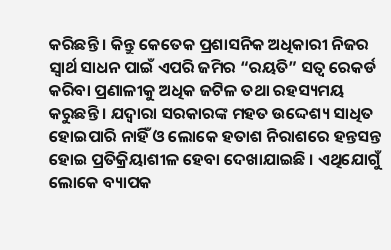କରିଛନ୍ତି । କିନ୍ତୁ କେତେକ ପ୍ରଶାସନିକ ଅଧିକାରୀ ନିଜର ସ୍ୱାର୍ଥ ସାଧନ ପାଇଁ ଏପରି ଜମିର “ରୟତି” ସତ୍ଵ ରେକର୍ଡ କରିବା ପ୍ରଣାଳୀକୁ ଅଧିକ ଜଟିଳ ତଥା ରହସ୍ୟମୟ କରୁଛନ୍ତି । ଯଦ୍ଵାରା ସରକାରଙ୍କ ମହତ ଉଦ୍ଦେଶ୍ୟ ସାଧିତ ହୋଇପାରି ନାହିଁ ଓ ଲୋକେ ହତାଶ ନିରାଶରେ ହନ୍ତସନ୍ତ ହୋଇ ପ୍ରତିକ୍ରିୟାଶୀଳ ହେବା ଦେଖାଯାଇଛି । ଏଥିଯୋଗୁଁ ଲୋକେ ବ୍ୟାପକ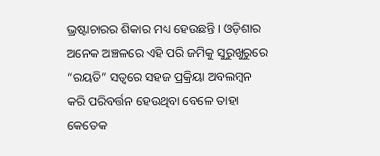ଭ୍ରଷ୍ଟାଚାରର ଶିକାର ମଧ୍ୟ ହେଉଛନ୍ତି । ଓଡ଼ିଶାର ଅନେକ ଅଞ୍ଚଳରେ ଏହି ପରି ଜମିକୁ ସୁରୁଖୁରୁରେ “ରୟତି” ସତ୍ଵରେ ସହଜ ପ୍ରକ୍ରିୟା ଅବଲମ୍ବନ କରି ପରିବର୍ତ୍ତନ ହେଉଥିବା ବେଳେ ତାହା କେତେକ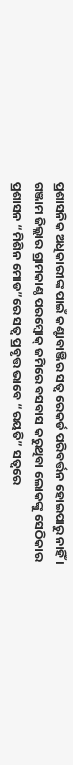ପ୍ରଶାସନିକ ଅଧିକାରୀଙ୍କ ପାଇଁ କଣ୍ଟାବାଞ୍ଜିର ସତ୍ଵ ରେକର୍ଡ ପରିବର୍ତ୍ତନ ହୋଇପାରୁ ନାହିଁ । ଗଞ୍ଜାମ ଜିଲ୍ଲାର ଗ୍ରାମକାଣ୍ଠ ପରମ୍ବୋକ୍ ଜମିରେ ବସବାସ କରୁଥିବା ଲୋକଙ୍କୁ ସେଠିକାର ପ୍ରଶାସନ “ମିଶିନ ମୋଡ”ରେ ସତ୍ଵ ପ୍ରବୃତ୍ତ ଭାବେ “ରୟତି” ସତ୍ଵରେ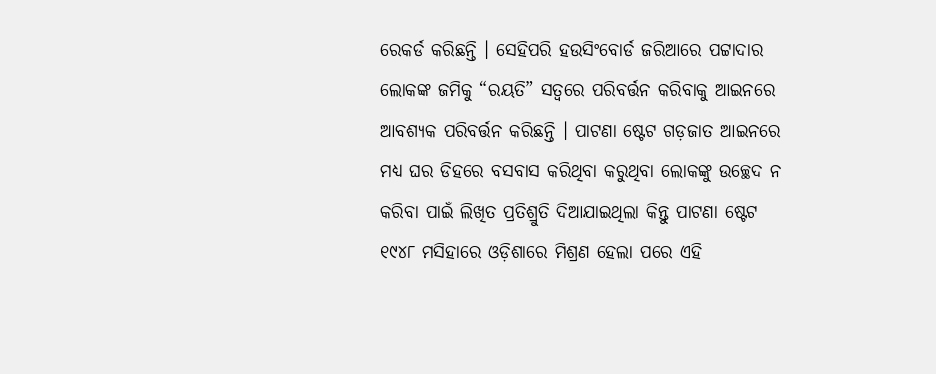ରେକର୍ଡ କରିଛନ୍ତି । ସେହିପରି ହଉସିଂବୋର୍ଡ ଜରିଆରେ ପଟ୍ଟାଦାର ଲୋକଙ୍କ ଜମିକୁ “ରୟତି” ସତ୍ଵରେ ପରିବର୍ତ୍ତନ କରିବାକୁ ଆଇନରେ ଆବଶ୍ୟକ ପରିବର୍ତ୍ତନ କରିଛନ୍ତି । ପାଟଣା ଷ୍ଟେଟ ଗଡ଼ଜାତ ଆଇନରେ ମଧ୍ୟ ଘର ଡିହରେ ବସବାସ କରିଥିବା କରୁଥିବା ଲୋକଙ୍କୁ ଉଚ୍ଛେଦ ନ କରିବା ପାଇଁ ଲିଖିତ ପ୍ରତିଶ୍ରୁତି ଦିଆଯାଇଥିଲା କିନ୍ତୁ ପାଟଣା ଷ୍ଟେଟ ୧୯୪୮ ମସିହାରେ ଓଡ଼ିଶାରେ ମିଶ୍ରଣ ହେଲା ପରେ ଏହି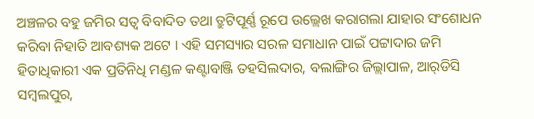ଅଞ୍ଚଳର ବହୁ ଜମିର ସତ୍ଵ ବିବାଦିତ ତଥା ତ୍ରୁଟିପୂର୍ଣ୍ଣ ରୂପେ ଉଲ୍ଲେଖ କରାଗଲା ଯାହାର ସଂଶୋଧନ କରିବା ନିହାତି ଆବଶ୍ୟକ ଅଟେ । ଏହି ସମସ୍ୟାର ସରଳ ସମାଧାନ ପାଇଁ ପଟ୍ଟାଦାର ଜମି ହିତାଧିକାରୀ ଏକ ପ୍ରତିନିଧି ମଣ୍ଡଳ କଣ୍ଟାବାଞ୍ଜି ତହସିଲଦାର, ବଲାଙ୍ଗିର ଜିଲ୍ଲାପାଳ, ଆର୍‌ଡିସି ସମ୍ବଲପୁର,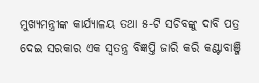ମୁଖ୍ୟମନ୍ତ୍ରୀଙ୍କ କାର୍ଯ୍ୟାଳୟ ତଥା ୫-ଟି ସଚିବଙ୍କୁ ଦାବି ପତ୍ର ଦେଇ ସରକାର ଏକ ସ୍ୱତନ୍ତ୍ର ବିଜ୍ଞପ୍ତି ଜାରି କରି କଣ୍ଟାବାଞ୍ଜି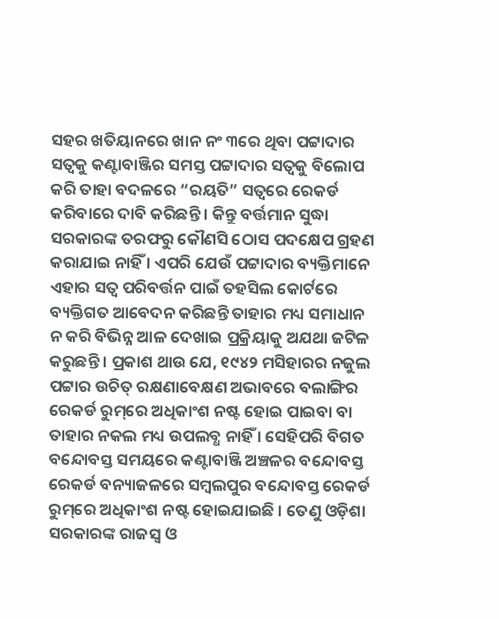ସହର ଖତିୟାନରେ ଖାନ ନଂ ୩ରେ ଥିବା ପଟ୍ଟାଦାର ସତ୍ଵକୁ କଣ୍ଟାବାଞ୍ଜିର ସମସ୍ତ ପଟ୍ଟାଦାର ସତ୍ଵକୁ ବିଲୋପ କରି ତାହା ବଦଳରେ “ରୟତି” ସତ୍ଵରେ ରେକର୍ଡ କରିବାରେ ଦାବି କରିଛନ୍ତି । କିନ୍ତୁ ବର୍ତ୍ତମାନ ସୁଦ୍ଧା ସରକାରଙ୍କ ତରଫରୁ କୌଣସି ଠୋସ ପଦକ୍ଷେପ ଗ୍ରହଣ କରାଯାଇ ନାହିଁ । ଏପରି ଯେଉଁ ପଟ୍ଟାଦାର ବ୍ୟକ୍ତିମାନେ ଏହାର ସତ୍ଵ ପରିବର୍ତ୍ତନ ପାଇଁ ତହସିଲ କୋର୍ଟରେ ବ୍ୟକ୍ତିଗତ ଆବେଦନ କରିଛନ୍ତି ତାହାର ମଧ୍ୟ ସମାଧାନ ନ କରି ବିଭିନ୍ନ ଆଳ ଦେଖାଇ ପ୍ରକ୍ରିୟାକୁ ଅଯଥା ଜଟିଳ କରୁଛନ୍ତି । ପ୍ରକାଶ ଥାଉ ଯେ, ୧୯୪୨ ମସିହାରର ନଜୁଲ ପଟ୍ଟାର ଉଚିତ୍ ରକ୍ଷଣାବେକ୍ଷଣ ଅଭାବରେ ବଲାଙ୍ଗିର ରେକର୍ଡ ରୁମ୍‌ରେ ଅଧିକାଂଶ ନଷ୍ଟ ହୋଇ ପାଇବା ବା ତାହାର ନକଲ ମଧ୍ୟ ଉପଲବ୍ଧ ନାହିଁ । ସେହିପରି ବିଗତ ବନ୍ଦୋବସ୍ତ ସମୟରେ କଣ୍ଟାବାଞ୍ଜି ଅଞ୍ଚଳର ବନ୍ଦୋବସ୍ତ ରେକର୍ଡ ବନ୍ୟାଜଳରେ ସମ୍ବଲପୁର ବନ୍ଦୋବସ୍ତ ରେକର୍ଡ ରୁମ୍‌ରେ ଅଧିକାଂଶ ନଷ୍ଟ ହୋଇଯାଇଛି । ତେଣୁ ଓଡ଼ିଶା ସରକାରଙ୍କ ରାଜସ୍ୱ ଓ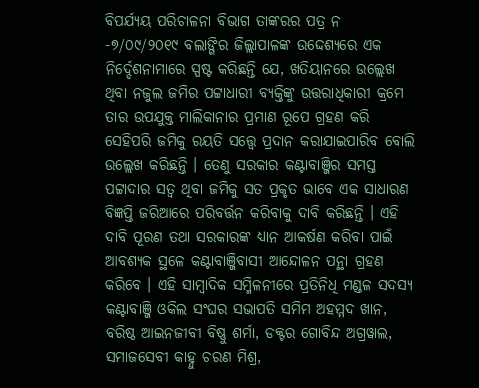ବିପର୍ଯ୍ୟୟ ପରିଚାଳନା ବିଭାଗ ତାଙ୍କରର ପତ୍ର ନ -୭/୦୯/୨୦୧୯ ବଲାଙ୍ଗିର ଜିଲ୍ଲାପାଳଙ୍କ ଉଦ୍ଦେଶ୍ୟରେ ଏକ ନିର୍ଦ୍ଦେଶନାମାରେ ସ୍ପଷ୍ଟ କରିଛନ୍ତି ଯେ, ଖତିୟାନରେ ଉଲ୍ଲେଖ ଥିବା ନଜୁଲ ଜମିର ପଟ୍ଟାଧାରୀ ବ୍ୟକ୍ତିଙ୍କୁ ଉତ୍ତରାଧିକାରୀ କ୍ରମେ ତାର ଉପଯୁକ୍ତ ମାଲିକାନାର ପ୍ରମାଣ ରୂପେ ଗ୍ରହଣ କରି ସେହିପରି ଜମିକୁ ରୟତି ସତ୍ତ୍ୱେ ପ୍ରଦାନ କରାଯାଇପାରିବ ବୋଲି ଉଲ୍ଲେଖ କରିଛନ୍ତି । ତେଣୁ ସରକାର କଣ୍ଟାବାଞ୍ଜିର ସମସ୍ତ ପଟ୍ଟାଦାର ସତ୍ଵ ଥିବା ଜମିକୁ ସତ ପ୍ରକୃତ ଭାବେ ଏକ ସାଧାରଣ ବିଜ୍ଞପ୍ତି ଜରିଆରେ ପରିବର୍ତ୍ତନ କରିବାକୁ ଦାବି କରିଛନ୍ତି । ଏହି ଦାବି ପୂରଣ ତଥା ସରକାରଙ୍କ ଧ୍ୟାନ ଆକର୍ଷଣ କରିବା ପାଇଁ ଆବଶ୍ୟକ ସ୍ଥଳେ କଣ୍ଟାବାଞ୍ଜିବାସୀ ଆନ୍ଦୋଳନ ପନ୍ଥା ଗ୍ରହଣ କରିବେ । ଏହି ସାମ୍ବାଦିକ ସମ୍ମିଳନୀରେ ପ୍ରତିନିଧି ମଣ୍ଡଳ ସଦସ୍ୟ କଣ୍ଟାବାଞ୍ଜି ଓକିଲ ସଂଘର ସଭାପତି ସମିମ ଅହମ୍ମଦ ଖାନ, ବରିଷ୍ଠ ଆଇନଜୀବୀ ବିଷ୍ଣୁ ଶର୍ମା, ଡକ୍ଟର ଗୋବିନ୍ଦ ଅଗ୍ରୱାଲ, ସମାଜସେବୀ କାହ୍ନୁ ଚରଣ ମିଶ୍ର,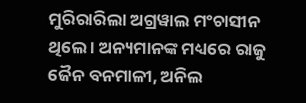ମୁରିରାରିଲା ଅଗ୍ରୱାଲ ମଂଚାସୀନ ଥିଲେ । ଅନ୍ୟମାନଙ୍କ ମଧ୍ୟରେ ରାଜୁ ଜୈନ ବନମାଳୀ, ଅନିଲ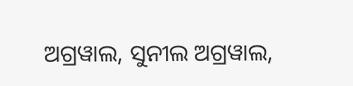ଅଗ୍ରୱାଲ, ସୁନୀଲ ଅଗ୍ରୱାଲ,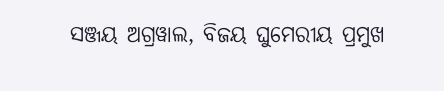ସଞ୍ଜୟ ଅଗ୍ରୱାଲ, ବିଜୟ ଘୁମେରୀୟ ପ୍ରମୁଖ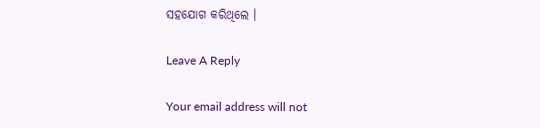ସହଯୋଗ କରିଥିଲେ ।

Leave A Reply

Your email address will not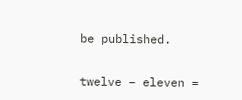be published.

twelve − eleven =